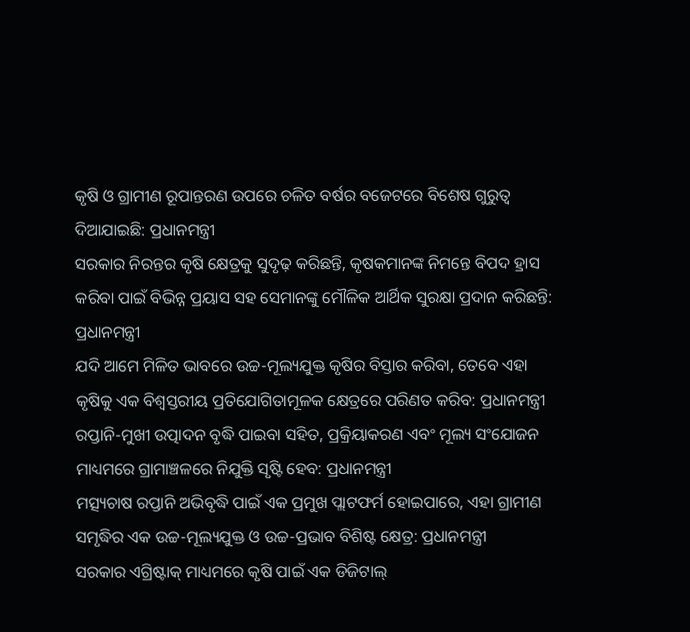କୃଷି ଓ ଗ୍ରାମୀଣ ରୂପାନ୍ତରଣ ଉପରେ ଚଳିତ ବର୍ଷର ବଜେଟରେ ବିଶେଷ ଗୁରୁତ୍ବ ଦିଆଯାଇଛି: ପ୍ରଧାନମନ୍ତ୍ରୀ
ସରକାର ନିରନ୍ତର କୃଷି କ୍ଷେତ୍ରକୁ ସୁଦୃଢ଼ କରିଛନ୍ତି, କୃଷକମାନଙ୍କ ନିମନ୍ତେ ବିପଦ ହ୍ରାସ କରିବା ପାଇଁ ବିଭିନ୍ନ ପ୍ରୟାସ ସହ ସେମାନଙ୍କୁ ମୌଳିକ ଆର୍ଥିକ ସୁରକ୍ଷା ପ୍ରଦାନ କରିଛନ୍ତି: ପ୍ରଧାନମନ୍ତ୍ରୀ
ଯଦି ଆମେ ମିଳିତ ଭାବରେ ଉଚ୍ଚ-ମୂଲ୍ୟଯୁକ୍ତ କୃଷିର ବିସ୍ତାର କରିବା, ତେବେ ଏହା କୃଷିକୁ ଏକ ବିଶ୍ୱସ୍ତରୀୟ ପ୍ରତିଯୋଗିତାମୂଳକ କ୍ଷେତ୍ରରେ ପରିଣତ କରିବ: ପ୍ରଧାନମନ୍ତ୍ରୀ
ରପ୍ତାନି-ମୁଖୀ ଉତ୍ପାଦନ ବୃଦ୍ଧି ପାଇବା ସହିତ, ପ୍ରକ୍ରିୟାକରଣ ଏବଂ ମୂଲ୍ୟ ସଂଯୋଜନ ମାଧ୍ୟମରେ ଗ୍ରାମାଞ୍ଚଳରେ ନିଯୁକ୍ତି ସୃଷ୍ଟି ହେବ: ପ୍ରଧାନମନ୍ତ୍ରୀ
ମତ୍ସ୍ୟଚାଷ ରପ୍ତାନି ଅଭିବୃଦ୍ଧି ପାଇଁ ଏକ ପ୍ରମୁଖ ପ୍ଲାଟଫର୍ମ ହୋଇପାରେ, ଏହା ଗ୍ରାମୀଣ ସମୃଦ୍ଧିର ଏକ ଉଚ୍ଚ-ମୂଲ୍ୟଯୁକ୍ତ ଓ ଉଚ୍ଚ-ପ୍ରଭାବ ବିଶିଷ୍ଟ କ୍ଷେତ୍ର: ପ୍ରଧାନମନ୍ତ୍ରୀ
ସରକାର ଏଗ୍ରିଷ୍ଟାକ୍‌ ମାଧ୍ୟମରେ କୃଷି ପାଇଁ ଏକ ଡିଜିଟାଲ୍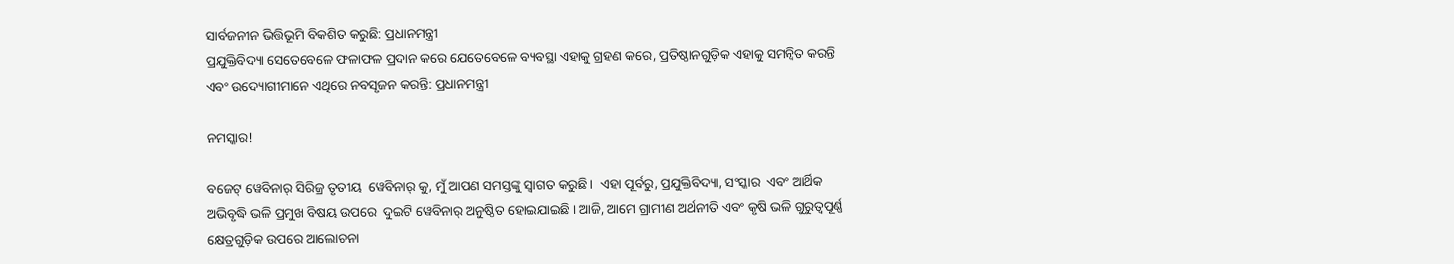ସାର୍ବଜନୀନ ଭିତ୍ତିଭୂମି ବିକଶିତ କରୁଛି: ପ୍ରଧାନମନ୍ତ୍ରୀ
ପ୍ରଯୁକ୍ତିବିଦ୍ୟା ସେତେବେଳେ ଫଳାଫଳ ପ୍ରଦାନ କରେ ଯେତେବେଳେ ବ୍ୟବସ୍ଥା ଏହାକୁ ଗ୍ରହଣ କରେ, ପ୍ରତିଷ୍ଠାନଗୁଡ଼ିକ ଏହାକୁ ସମନ୍ୱିତ କରନ୍ତି ଏବଂ ଉଦ୍ୟୋଗୀମାନେ ଏଥିରେ ନବସୃଜନ କରନ୍ତି: ପ୍ରଧାନମନ୍ତ୍ରୀ

ନମସ୍କାର!

ବଜେଟ୍ ୱେବିନାର୍ ସିରିଜ୍ର ତୃତୀୟ  ୱେବିନାର୍ କୁ, ମୁଁ ଆପଣ ସମସ୍ତଙ୍କୁ ସ୍ୱାଗତ କରୁଛି।  ଏହା ପୂର୍ବରୁ, ପ୍ରଯୁକ୍ତିବିଦ୍ୟା, ସଂସ୍କାର  ଏବଂ ଆର୍ଥିକ ଅଭିବୃଦ୍ଧି ଭଳି ପ୍ରମୁଖ ବିଷୟ ଉପରେ  ଦୁଇଟି ୱେବିନାର୍ ଅନୁଷ୍ଠିତ ହୋଇଯାଇଛି । ଆଜି, ଆମେ ଗ୍ରାମୀଣ ଅର୍ଥନୀତି ଏବଂ କୃଷି ଭଳି ଗୁରୁତ୍ୱପୂର୍ଣ୍ଣ କ୍ଷେତ୍ରଗୁଡ଼ିକ ଉପରେ ଆଲୋଚନା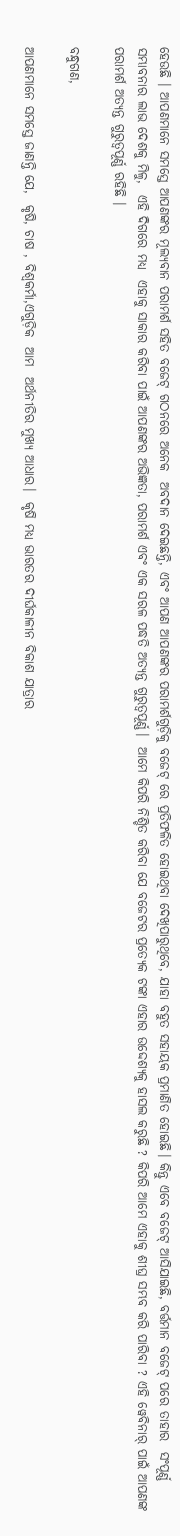ହେଉଛି । ଆପଣମାନେ ସମସ୍ତେ ଆପଣଙ୍କର ମୂଲ୍ୟବାନ ପରାମର୍ଶ ସହିତ ବଜେଟ୍ ଗଠନରେ ଅନେକ  ଅବଦାନ ଦେଇଛନ୍ତି, ଏବଂ ଆପଣ ଆପଣଙ୍କର ପରାମର୍ଶଗୁଡ଼ିକୁ ବଜେଟ୍ ରେ ପ୍ରତିଫଳିତ ହୋଇଥିବା ଦେଖିପାରୁଥିବେ, ଯାହା ବହୁତ ସହାୟକ ପ୍ରମାଣିତ ହୋଇଛି। କିନ୍ତୁ ଏବେ ବଜେଟ୍ ଆସିଯାଇଛି, ବର୍ତ୍ତମାନ ବଜେଟ୍ ପରେ ତାହାର  ସଂପୂର୍ଣ୍ଣ ସମ୍ଭାବନାର ଲାଭ ଦେଶକୁ ମିଳୁ,  ଏହି ଦିଗରେ ମଧ୍ୟ  ଏହାକୁ ସାକାର କରିବା ପାଇଁ ଆପଣଙ୍କର ଅଭିଜ୍ଞତା, ପରାମର୍ଶ ଏବଂ ଏକ ସରଳ ପଦ୍ଧତି ଅତ୍ୟନ୍ତ ଗୁରୁତ୍ୱପୂର୍ଣ୍ଣ।  ଆମେ କିପରି ନିଶ୍ଚିତ କରିବା ଯେ ବଜେଟର ପ୍ରତ୍ୟେକ ଟଙ୍କା ଏହାର ଉଦ୍ଦେଶ୍ୟକୁ ହାସଲ କରୁଛି ? କିପରି ଆମେ ଏହାକୁ ଶୀଘ୍ର ସମ୍ଭବ କରି ପାରିବା ? ଏହି ୱେବିନାର୍ ପାଇଁ ଆପଣଙ୍କ ପରାମର୍ଶ ଅତ୍ୟନ୍ତ ଗୁରୁତ୍ୱପୂର୍ଣ୍ଣ ରହିଛି ।

ବନ୍ଧୁଗଣ,

ଆପଣମାନେ ସମସ୍ତେ ଜାଣନ୍ତି ଯେ,  କୃଷି, ଚାଷ , ବିଶ୍ୱକର୍ମା,ଏଗୁଡ଼ିକ  ଆମ  ଅର୍ଥନୀତିର ମୁଖ୍ୟ ଆଧାର।  କୃଷି ମଧ୍ୟ ଭାରତର ଦୀର୍ଘକାଳୀନ ବିକାଶ ଯାତ୍ରାର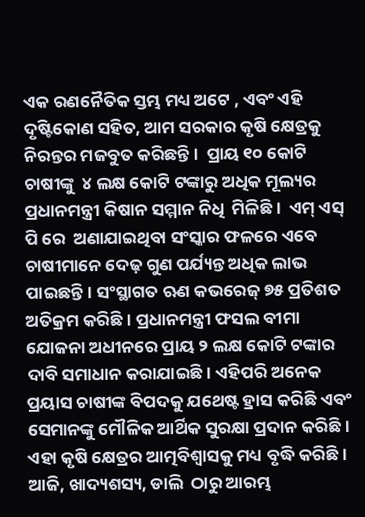ଏକ ରଣନୈତିକ ସ୍ତମ୍ଭ ମଧ୍ୟ ଅଟେ , ଏବଂ ଏହି ଦୃଷ୍ଟିକୋଣ ସହିତ, ଆମ ସରକାର କୃଷି କ୍ଷେତ୍ରକୁ ନିରନ୍ତର ମଜବୁତ କରିଛନ୍ତି ।  ପ୍ରାୟ ୧୦ କୋଟି  ଚାଷୀଙ୍କୁ  ୪ ଲକ୍ଷ କୋଟି ଟଙ୍କାରୁ ଅଧିକ ମୂଲ୍ୟର ପ୍ରଧାନମନ୍ତ୍ରୀ କିଷାନ ସମ୍ମାନ ନିଧି  ମିଳିଛି ।  ଏମ୍ ଏସ୍ ପି ରେ  ଅଣାଯାଇଥିବା ସଂସ୍କାର ଫଳରେ ଏବେ ଚାଷୀମାନେ ଦେଢ଼ ଗୁଣ ପର୍ଯ୍ୟନ୍ତ ଅଧିକ ଲାଭ ପାଇଛନ୍ତି। ସଂସ୍ଥାଗତ ଋଣ କଭରେଜ୍ ୭୫ ପ୍ରତିଶତ ଅତିକ୍ରମ କରିଛି। ପ୍ରଧାନମନ୍ତ୍ରୀ ଫସଲ ବୀମା ଯୋଜନା ଅଧୀନରେ ପ୍ରାୟ ୨ ଲକ୍ଷ କୋଟି ଟଙ୍କାର ଦାବି ସମାଧାନ କରାଯାଇଛି। ଏହିପରି ଅନେକ ପ୍ରୟାସ ଚାଷୀଙ୍କ ବିପଦକୁ ଯଥେଷ୍ଟ ହ୍ରାସ କରିଛି ଏବଂ ସେମାନଙ୍କୁ ମୌଳିକ ଆର୍ଥିକ ସୁରକ୍ଷା ପ୍ରଦାନ କରିଛି। ଏହା କୃଷି କ୍ଷେତ୍ରର ଆତ୍ମବିଶ୍ୱାସକୁ ମଧ୍ୟ ବୃଦ୍ଧି କରିଛି।  ଆଜି, ଖାଦ୍ୟଶସ୍ୟ, ଡାଲି  ଠାରୁ ଆରମ୍ଭ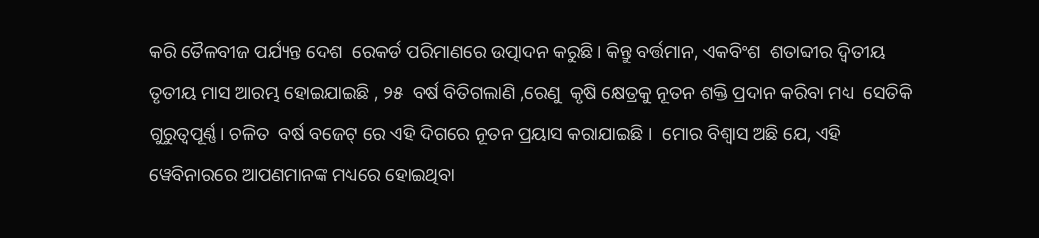କରି ତୈଳବୀଜ ପର୍ଯ୍ୟନ୍ତ ଦେଶ  ରେକର୍ଡ ପରିମାଣରେ ଉତ୍ପାଦନ କରୁଛି। କିନ୍ତୁ ବର୍ତ୍ତମାନ, ଏକବିଂଶ  ଶତାବ୍ଦୀର ଦ୍ୱିତୀୟ  ତୃତୀୟ ମାସ ଆରମ୍ଭ ହୋଇଯାଇଛି , ୨୫  ବର୍ଷ ବିତିଗଲାଣି ,ରେଣୁ  କୃଷି କ୍ଷେତ୍ରକୁ ନୂତନ ଶକ୍ତି ପ୍ରଦାନ କରିବା ମଧ୍ୟ  ସେତିକି  ଗୁରୁତ୍ୱପୂର୍ଣ୍ଣ। ଚଳିତ  ବର୍ଷ ବଜେଟ୍ ରେ ଏହି ଦିଗରେ ନୂତନ ପ୍ରୟାସ କରାଯାଇଛି ।  ମୋର ବିଶ୍ବାସ ଅଛି ଯେ, ଏହି ୱେବିନାରରେ ଆପଣମାନଙ୍କ ମଧ୍ୟରେ ହୋଇଥିବା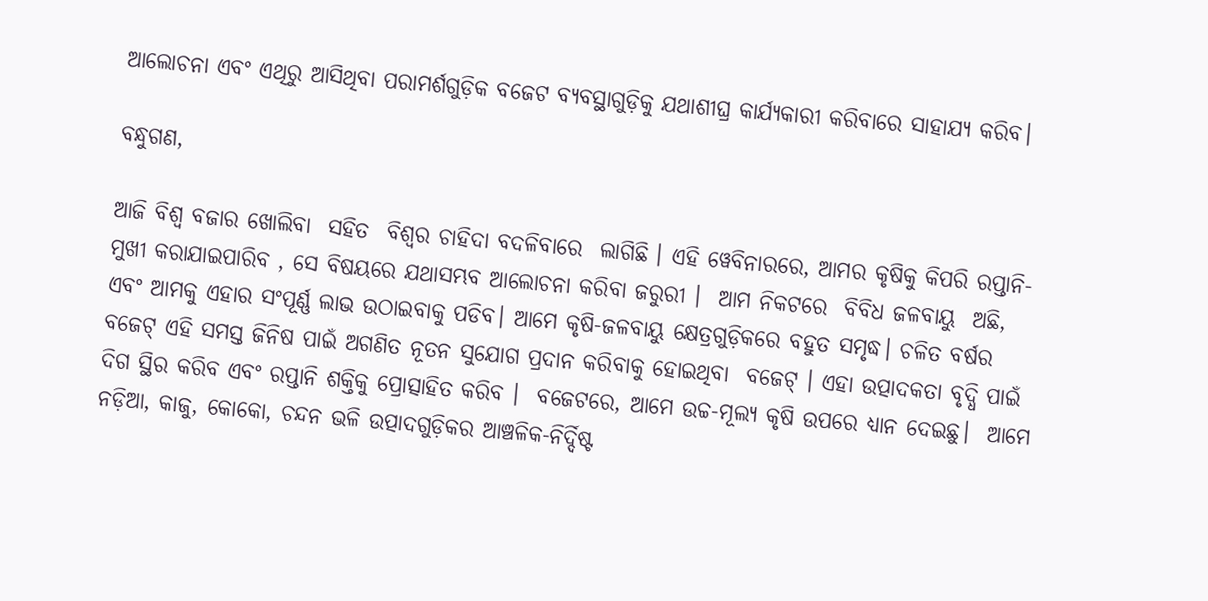ଆଲୋଚନା ଏବଂ ଏଥିରୁ ଆସିଥିବା ପରାମର୍ଶଗୁଡ଼ିକ ବଜେଟ ବ୍ୟବସ୍ଥାଗୁଡ଼ିକୁ ଯଥାଶୀଘ୍ର କାର୍ଯ୍ୟକାରୀ କରିବାରେ ସାହାଯ୍ୟ କରିବ।

ବନ୍ଧୁଗଣ,

ଆଜି ବିଶ୍ୱ ବଜାର ଖୋଲିବା  ସହିତ  ବିଶ୍ୱର ଚାହିଦା ବଦଳିବାରେ  ଲାଗିଛି । ଏହି ୱେବିନାରରେ, ଆମର କୃଷିକୁ କିପରି ରପ୍ତାନି-ମୁଖୀ କରାଯାଇପାରିବ , ସେ ବିଷୟରେ ଯଥାସମ୍ଭବ ଆଲୋଚନା କରିବା ଜରୁରୀ ।  ଆମ ନିକଟରେ  ବିବିଧ ଜଳବାୟୁ  ଅଛି, ଏବଂ ଆମକୁ ଏହାର ସଂପୂର୍ଣ୍ଣ ଲାଭ ଉଠାଇବାକୁ ପଡିବ। ଆମେ କୃଷି-ଜଳବାୟୁ କ୍ଷେତ୍ରଗୁଡ଼ିକରେ ବହୁତ ସମୃଦ୍ଧ। ଚଳିତ ବର୍ଷର ବଜେଟ୍ ଏହି ସମସ୍ତ ଜିନିଷ ପାଇଁ ଅଗଣିତ ନୂତନ ସୁଯୋଗ ପ୍ରଦାନ କରିବାକୁ ହୋଇଥିବା  ବଜେଟ୍ । ଏହା ଉତ୍ପାଦକତା ବୃଦ୍ଧି ପାଇଁ ଦିଗ ସ୍ଥିର କରିବ ଏବଂ ରପ୍ତାନି ଶକ୍ତିକୁ ପ୍ରୋତ୍ସାହିତ କରିବ ।  ବଜେଟରେ, ଆମେ ଉଚ୍ଚ-ମୂଲ୍ୟ କୃଷି ଉପରେ ଧ୍ୟାନ ଦେଇଛୁ।  ଆମେ  ନଡ଼ିଆ, କାଜୁ, କୋକୋ, ଚନ୍ଦନ ଭଳି ଉତ୍ପାଦଗୁଡ଼ିକର ଆଞ୍ଚଳିକ-ନିର୍ଦ୍ଦିଷ୍ଟ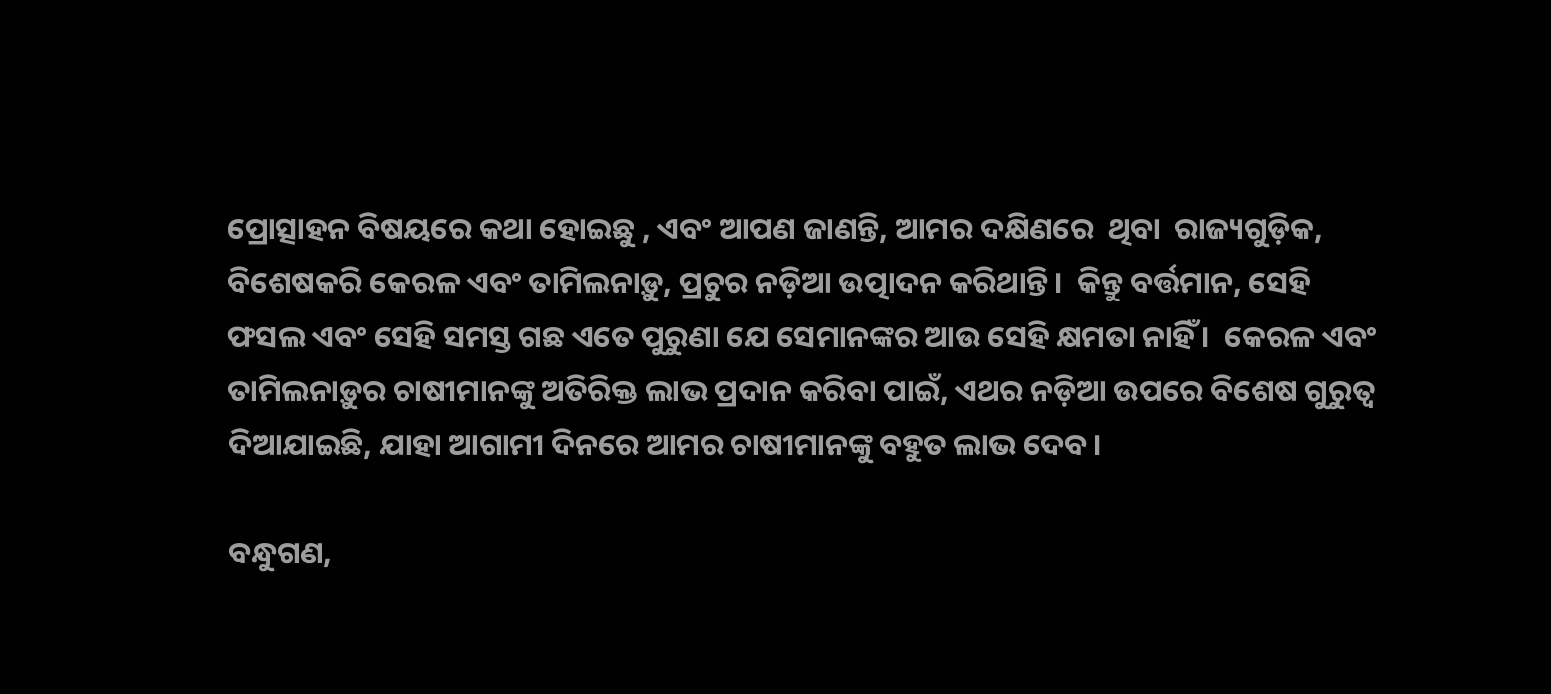ପ୍ରୋତ୍ସାହନ ବିଷୟରେ କଥା ହୋଇଛୁ , ଏବଂ ଆପଣ ଜାଣନ୍ତି, ଆମର ଦକ୍ଷିଣରେ  ଥିବା  ରାଜ୍ୟଗୁଡ଼ିକ, ବିଶେଷକରି କେରଳ ଏବଂ ତାମିଲନାଡ଼ୁ, ପ୍ରଚୁର ନଡ଼ିଆ ଉତ୍ପାଦନ କରିଥାନ୍ତି।  କିନ୍ତୁ ବର୍ତ୍ତମାନ, ସେହି ଫସଲ ଏବଂ ସେହି ସମସ୍ତ ଗଛ ଏତେ ପୁରୁଣା ଯେ ସେମାନଙ୍କର ଆଉ ସେହି କ୍ଷମତା ନାହିଁ ।  କେରଳ ଏବଂ ତାମିଲନାଡ଼ୁର ଚାଷୀମାନଙ୍କୁ ଅତିରିକ୍ତ ଲାଭ ପ୍ରଦାନ କରିବା ପାଇଁ, ଏଥର ନଡ଼ିଆ ଉପରେ ବିଶେଷ ଗୁରୁତ୍ୱ ଦିଆଯାଇଛି, ଯାହା ଆଗାମୀ ଦିନରେ ଆମର ଚାଷୀମାନଙ୍କୁ ବହୁତ ଲାଭ ଦେବ।

ବନ୍ଧୁଗଣ,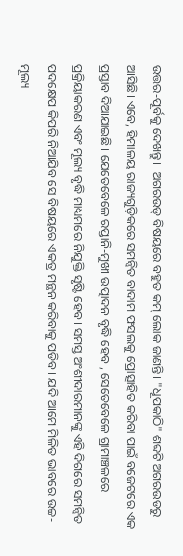ଉତ୍ତର-ପୂର୍ବକୁ ଦେଖନ୍ତୁ।  ଅଗରଉଡ୍ ବିଷୟରେ ବହୁତ କମ୍ ଲୋକ ଜାଣନ୍ତି। "ଧୂପକାଠି" ଶବ୍ଦଟି ଅଗରଉଡରୁ ଆସିଛି। ଏବେ, ହିମାଳୟ ରାଜ୍ୟଗୁଡ଼ିକରେ ସମନ୍ୱିତ ବାଦାମ ଫସଲକୁ ପ୍ରୋତ୍ସାହିତ କରିବା ପାଇଁ ବଜେଟରେ ଏକ ପ୍ରସ୍ତାବ ଦିଆଯାଇଛି। ଯେତେବେଳେ ରପ୍ତାନି-ମୁଖୀ ଉତ୍ପାଦନ ବୃଦ୍ଧି ହେବ , ସେତେବେଳେ ଗ୍ରାମାଞ୍ଚଳରେ  ପ୍ରକ୍ରିୟାକରଣ ଏବଂ ମୂଲ୍ୟ ବୃଦ୍ଧି ମାଧ୍ୟମରେ ନିଯୁକ୍ତି ସୃଷ୍ଟି ହେବ। ସମସ୍ତ ଅଂଶୀଦାରମାନଙ୍କୁ ଏହି ଦିଗରେ ସମନ୍ୱିତ ପଦକ୍ଷେପ କିପରି ନିଆଯିବ ସେ ବିଷୟରେ ଏକତ୍ର ମନ୍ଥନ କରିବାକୁ ପଡିବ। ଯଦି ଆମେ ମିଳିତ ଭାବରେ ଉଚ୍ଚ-ମୂଲ୍ୟ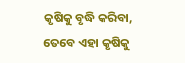କୃଷିକୁ ବୃଦ୍ଧି କରିବା, ତେବେ ଏହା କୃଷିକୁ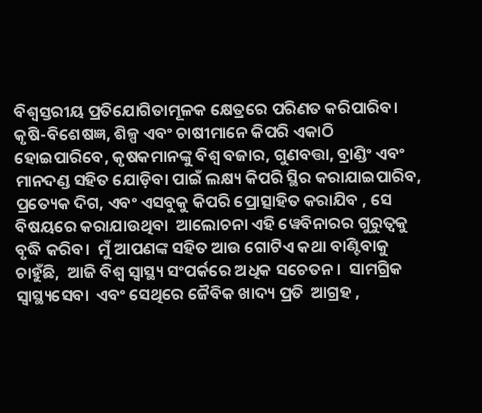ବିଶ୍ୱସ୍ତରୀୟ ପ୍ରତିଯୋଗିତାମୂଳକ କ୍ଷେତ୍ରରେ ପରିଣତ କରିପାରିବ।  କୃଷି-ବିଶେଷଜ୍ଞ, ଶିଳ୍ପ ଏବଂ ଚାଷୀମାନେ କିପରି ଏକାଠି ହୋଇପାରିବେ, କୃଷକମାନଙ୍କୁ ବିଶ୍ୱ ବଜାର, ଗୁଣବତ୍ତା, ବ୍ରାଣ୍ଡିଂ ଏବଂ ମାନଦଣ୍ଡ ସହିତ ଯୋଡ଼ିବା ପାଇଁ ଲକ୍ଷ୍ୟ କିପରି ସ୍ଥିର କରାଯାଇପାରିବ, ପ୍ରତ୍ୟେକ ଦିଗ, ଏବଂ ଏସବୁକୁ କିପରି ପ୍ରୋତ୍ସାହିତ କରାଯିବ , ସେ ବିଷୟରେ କରାଯାଉଥିବା  ଆଲୋଚନା ଏହି ୱେବିନାରର ଗୁରୁତ୍ୱକୁ ବୃଦ୍ଧି କରିବ।  ମୁଁ ଆପଣଙ୍କ ସହିତ ଆଉ ଗୋଟିଏ କଥା ବାଣ୍ଟିବାକୁ ଚାହୁଁଛି,  ଆଜି ବିଶ୍ୱ ସ୍ୱାସ୍ଥ୍ୟ ସଂପର୍କରେ ଅଧିକ ସଚେତନ।  ସାମଗ୍ରିକ ସ୍ୱାସ୍ଥ୍ୟସେବା  ଏବଂ ସେଥିରେ ଜୈବିକ ଖାଦ୍ୟ ପ୍ରତି  ଆଗ୍ରହ ,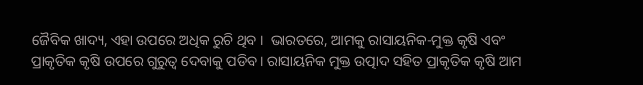ଜୈବିକ ଖାଦ୍ୟ, ଏହା ଉପରେ ଅଧିକ ରୁଚି ଥିବ ।  ଭାରତରେ, ଆମକୁ ରାସାୟନିକ-ମୁକ୍ତ କୃଷି ଏବଂ ପ୍ରାକୃତିକ କୃଷି ଉପରେ ଗୁରୁତ୍ୱ ଦେବାକୁ ପଡିବ। ରାସାୟନିକ ମୁକ୍ତ ଉତ୍ପାଦ ସହିତ ପ୍ରାକୃତିକ କୃଷି ଆମ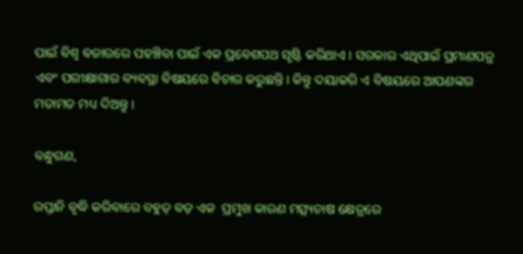ପାଇଁ ବିଶ୍ୱ ବଜାରରେ ପହଞ୍ଚିବା ପାଇଁ ଏକ ପ୍ରବେଶପଥ ସୃଷ୍ଟି କରିଥାଏ । ସରକାର ଏଥିପାଇଁ ପ୍ରମାଣପତ୍ର ଏବଂ ପରୀକ୍ଷାଗାର ବ୍ୟବସ୍ଥା ବିଷୟରେ ବିଚାର କରୁଛନ୍ତି। କିନ୍ତୁ ଦୟାକରି ଏ ବିଷୟରେ ଆପଣଙ୍କର ମତାମତ ମଧ୍ୟ ଦିଅନ୍ତୁ ।

ବନ୍ଧୁଗଣ,

ରପ୍ତାନି ବୃଦ୍ଧି କରିବାରେ ବହୁତ୍ ବଡ଼ ଏକ  ପ୍ରମୁଖ କାରଣ ମତ୍ସ୍ୟଚାଷ କ୍ଷେତ୍ରରେ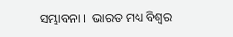ସମ୍ଭାବନା ।  ଭାରତ ମଧ୍ୟ ବିଶ୍ୱର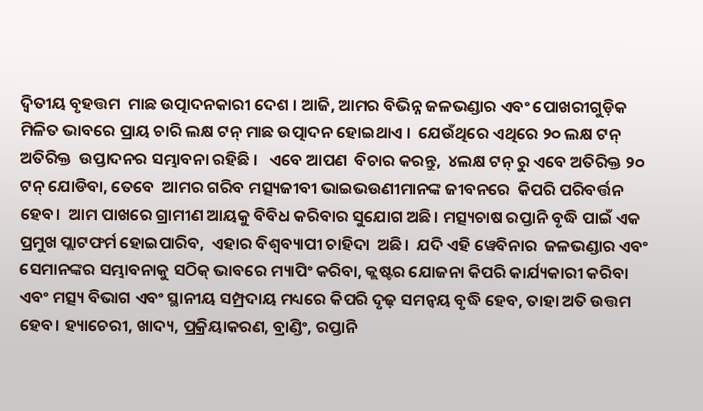ଦ୍ୱିତୀୟ ବୃହତ୍ତମ  ମାଛ ଉତ୍ପାଦନକାରୀ ଦେଶ । ଆଜି, ଆମର ବିଭିନ୍ନ ଜଳଭଣ୍ଡାର ଏବଂ ପୋଖରୀଗୁଡ଼ିକ ମିଳିତ ଭାବରେ ପ୍ରାୟ ଚାରି ଲକ୍ଷ ଟନ୍ ମାଛ ଉତ୍ପାଦନ ହୋଇଥାଏ ।  ଯେଉଁଥିରେ ଏଥିରେ ୨୦ ଲକ୍ଷ ଟନ୍ ଅତିରିକ୍ତ  ଉପ୍ତାଦନର ସମ୍ଭାବନା ରହିଛି ।   ଏବେ ଆପଣ  ବିଚାର କରନ୍ତୁ,  ୪ଲକ୍ଷ ଟନ୍ ରୁ ଏବେ ଅତିରିକ୍ତ ୨୦ ଟନ୍ ଯୋଡିବା, ତେବେ  ଆମର ଗରିବ ମତ୍ସ୍ୟଜୀବୀ ଭାଇଭଉଣୀମାନଙ୍କ ଜୀବନରେ  କିପରି ପରିବର୍ତ୍ତନ ହେବ।  ଆମ ପାଖରେ ଗ୍ରାମୀଣ ଆୟକୁ ବିବିଧ କରିବାର ସୁଯୋଗ ଅଛି। ମତ୍ସ୍ୟଚାଷ ରପ୍ତାନି ବୃଦ୍ଧି ପାଇଁ ଏକ ପ୍ରମୁଖ ପ୍ଲାଟଫର୍ମ ହୋଇପାରିବ,  ଏହାର ବିଶ୍ୱବ୍ୟାପୀ ଚାହିଦା  ଅଛି।  ଯଦି ଏହି ୱେବିନାର  ଜଳଭଣ୍ଡାର ଏବଂ ସେମାନଙ୍କର ସମ୍ଭାବନାକୁ ସଠିକ୍ ଭାବରେ ମ୍ୟାପିଂ କରିବା, କ୍ଲଷ୍ଟର ଯୋଜନା କିପରି କାର୍ଯ୍ୟକାରୀ କରିବା ଏବଂ ମତ୍ସ୍ୟ ବିଭାଗ ଏବଂ ସ୍ଥାନୀୟ ସମ୍ପ୍ରଦାୟ ମଧ୍ୟରେ କିପରି ଦୃଢ଼ ସମନ୍ୱୟ ବୃଦ୍ଧି ହେବ, ତାହା ଅତି ଉତ୍ତମ ହେବ। ହ୍ୟାଚେରୀ, ଖାଦ୍ୟ, ପ୍ରକ୍ରିୟାକରଣ, ବ୍ରାଣ୍ଡିଂ, ରପ୍ତାନି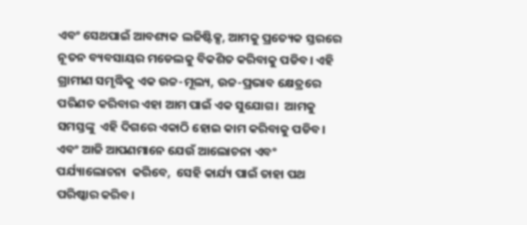ଏବଂ ସେଥପାଇଁ ଆବଶ୍ୟକ ଲଜିଷ୍ଟିକ୍ସ, ଆମକୁ ପ୍ରତ୍ୟେକ ସ୍ତରରେ ନୂତନ ବ୍ୟବସାୟର ମଡେଲକୁ ବିକଶିତ କରିବାକୁ ପଡିବ। ଏହି ଗ୍ରାମୀଣ ସମୃଦ୍ଧିକୁ ଏକ ଉଚ୍ଚ-ମୂଲ୍ୟ, ଉଚ୍ଚ-ପ୍ରଭାବ କ୍ଷେତ୍ରରେ ପରିଣତ କରିବାର ଏହା ଆମ ପାଇଁ ଏକ ସୁଯୋଗ।  ଆମକୁ ସମସ୍ତଙ୍କୁ  ଏହି ଦିଗରେ ଏକାଠି ହୋଇ କାମ କରିବାକୁ ପଡିବ।  ଏବଂ ଆଜି ଆପଣମାନେ ଯେଉଁ ଆଲୋଚନା ଏବଂ ପର୍ଯ୍ୟାଲୋଚନା  କରିବେ,  ସେହି କାର୍ଯ୍ୟ ପାଇଁ ତାହା ପଥ ପରିଷ୍କାର କରିବ।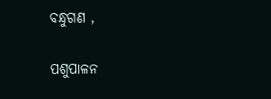ବନ୍ଧୁଗଣ ,

ପଶୁପାଳନ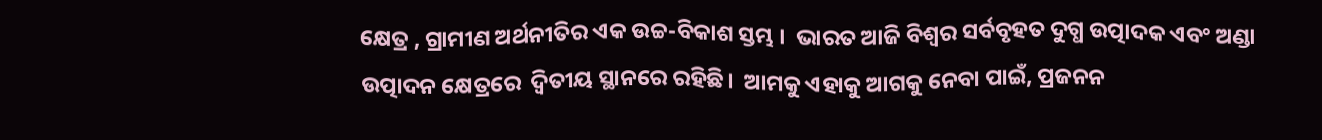କ୍ଷେତ୍ର , ଗ୍ରାମୀଣ ଅର୍ଥନୀତିର ଏକ ଉଚ୍ଚ-ବିକାଶ ସ୍ତମ୍ଭ ।  ଭାରତ ଆଜି ବିଶ୍ୱର ସର୍ବବୃହତ ଦୁଗ୍ଧ ଉତ୍ପାଦକ ଏବଂ ଅଣ୍ଡା ଉତ୍ପାଦନ କ୍ଷେତ୍ରରେ  ଦ୍ୱିତୀୟ ସ୍ଥାନରେ ରହିଛି।  ଆମକୁ ଏହାକୁ ଆଗକୁ ନେବା ପାଇଁ, ପ୍ରଜନନ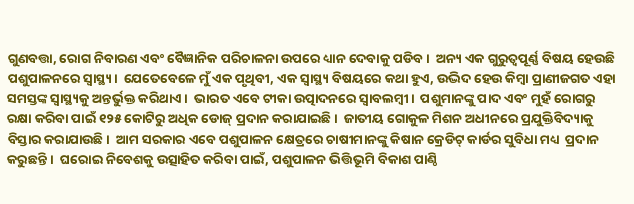ଗୁଣବତ୍ତା, ରୋଗ ନିବାରଣ ଏବଂ ବୈଜ୍ଞାନିକ ପରିଚାଳନା ଉପରେ ଧ୍ୟାନ ଦେବାକୁ ପଡିବ।  ଅନ୍ୟ ଏକ ଗୁରୁତ୍ୱପୂର୍ଣ୍ଣ ବିଷୟ ହେଉଛି ପଶୁପାଳନରେ ସ୍ୱାସ୍ଥ୍ୟ।  ଯେତେବେଳେ ମୁଁ ଏକ ପୃଥିବୀ, ଏକ ସ୍ୱାସ୍ଥ୍ୟ ବିଷୟରେ କଥା ହୁଏ, ଉଦ୍ଭିଦ ହେଉ କିମ୍ବା ପ୍ରାଣୀଜଗତ ଏହା ସମସ୍ତଙ୍କ ସ୍ୱାସ୍ଥ୍ୟକୁ ଅନ୍ତର୍ଭୁକ୍ତ କରିଥାଏ ।  ଭାରତ ଏବେ ଟୀକା ଉତ୍ପାଦନରେ ସ୍ୱାବଲମ୍ବୀ।  ପଶୁମାନଙ୍କୁ ପାଦ ଏବଂ ମୁହଁ ରୋଗରୁ ରକ୍ଷା କରିବା ପାଇଁ ୧୨୫ କୋଟିରୁ ଅଧିକ ଡୋଜ୍ ପ୍ରଦାନ କରାଯାଇଛି ।  ଜାତୀୟ ଗୋକୁଳ ମିଶନ ଅଧୀନରେ ପ୍ରଯୁକ୍ତିବିଦ୍ୟାକୁ ବିସ୍ତାର କରାଯାଉଛି।  ଆମ ସରକାର ଏବେ ପଶୁପାଳନ କ୍ଷେତ୍ରରେ ଚାଷୀମାନଙ୍କୁ କିଷାନ କ୍ରେଡିଟ୍ କାର୍ଡର ସୁବିଧା ମଧ୍ୟ  ପ୍ରଦାନ କରୁଛନ୍ତି ।  ଘରୋଇ ନିବେଶକୁ ଉତ୍ସାହିତ କରିବା ପାଇଁ, ପଶୁପାଳନ ଭିତ୍ତିଭୂମି ବିକାଶ ପାଣ୍ଠି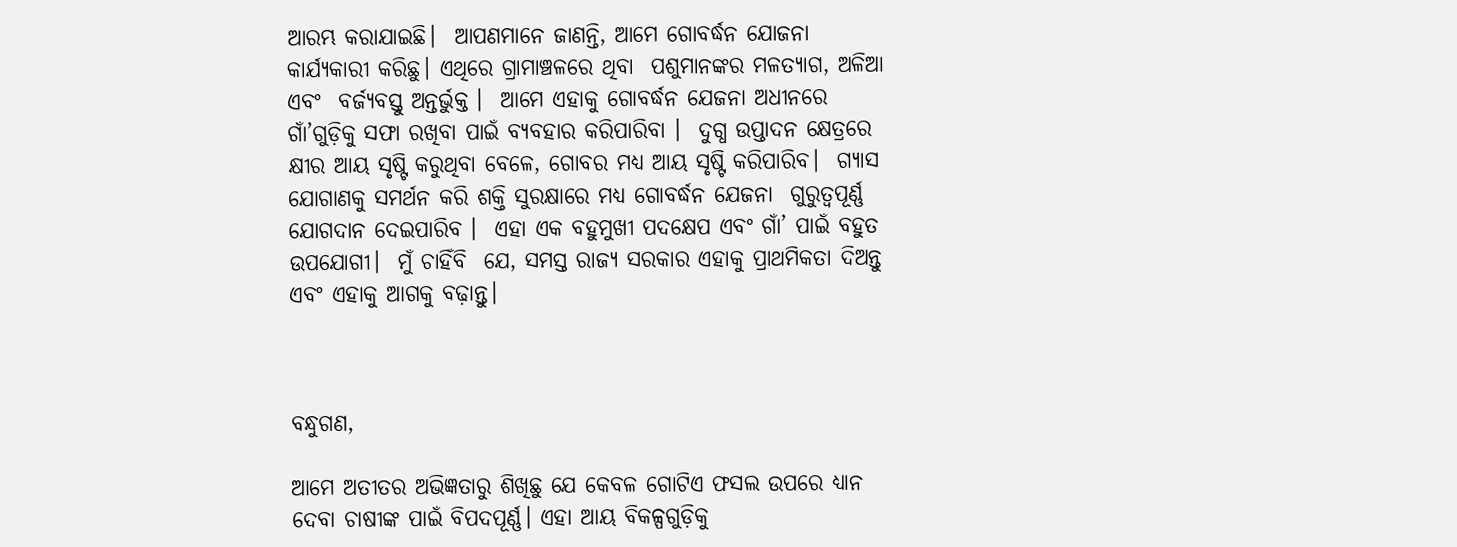ଆରମ୍ଭ କରାଯାଇଛି।  ଆପଣମାନେ ଜାଣନ୍ତି, ଆମେ ଗୋବର୍ଦ୍ଧନ ଯୋଜନା କାର୍ଯ୍ୟକାରୀ କରିଛୁ। ଏଥିରେ ଗ୍ରାମାଞ୍ଚଳରେ ଥିବା  ପଶୁମାନଙ୍କର ମଳତ୍ୟାଗ, ଅଳିଆ ଏବଂ  ବର୍ଜ୍ୟବସ୍ତୁ ଅନ୍ତର୍ଭୁକ୍ତ ।  ଆମେ ଏହାକୁ ଗୋବର୍ଦ୍ଧନ ଯେଜନା ଅଧୀନରେ ଗାଁ’ଗୁଡ଼ିକୁ ସଫା ରଖିବା ପାଇଁ ବ୍ୟବହାର କରିପାରିବା ।  ଦୁଗ୍ଧ ଉପ୍ତାଦନ କ୍ଷେତ୍ରରେ କ୍ଷୀର ଆୟ ସୃଷ୍ଟି କରୁଥିବା ବେଳେ, ଗୋବର ମଧ୍ୟ ଆୟ ସୃଷ୍ଟି କରିପାରିବ।  ଗ୍ୟାସ ଯୋଗାଣକୁ ସମର୍ଥନ କରି ଶକ୍ତି ସୁରକ୍ଷାରେ ମଧ୍ୟ ଗୋବର୍ଦ୍ଧନ ଯେଜନା  ଗୁରୁତ୍ୱପୂର୍ଣ୍ଣ ଯୋଗଦାନ ଦେଇପାରିବ ।  ଏହା ଏକ ବହୁମୁଖୀ ପଦକ୍ଷେପ ଏବଂ ଗାଁ’ ପାଇଁ ବହୁତ ଉପଯୋଗୀ।  ମୁଁ ଚାହିଁବି  ଯେ, ସମସ୍ତ ରାଜ୍ୟ ସରକାର ଏହାକୁ ପ୍ରାଥମିକତା ଦିଅନ୍ତୁ ଏବଂ ଏହାକୁ ଆଗକୁ ବଢ଼ାନ୍ତୁ।



ବନ୍ଧୁଗଣ,

ଆମେ ଅତୀତର ଅଭିଜ୍ଞତାରୁ ଶିଖିଛୁ ଯେ କେବଳ ଗୋଟିଏ ଫସଲ ଉପରେ ଧ୍ୟାନ ଦେବା ଚାଷୀଙ୍କ ପାଇଁ ବିପଦପୂର୍ଣ୍ଣ। ଏହା ଆୟ ବିକଳ୍ପଗୁଡ଼ିକୁ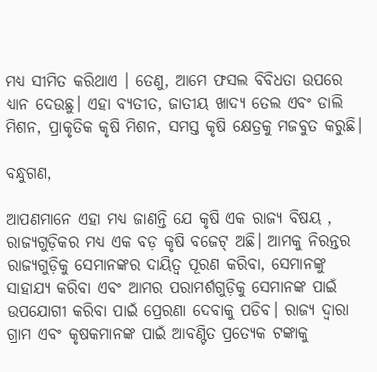ମଧ୍ୟ ସୀମିତ କରିଥାଏ । ତେଣୁ, ଆମେ ଫସଲ ବିବିଧତା ଉପରେ ଧ୍ୟାନ ଦେଉଛୁ। ଏହା ବ୍ୟତୀତ, ଜାତୀୟ ଖାଦ୍ୟ ତେଲ ଏବଂ ଡାଲି ମିଶନ, ପ୍ରାକୃତିକ କୃଷି ମିଶନ, ସମସ୍ତ କୃଷି କ୍ଷେତ୍ରକୁ ମଜବୁତ କରୁଛି।

ବନ୍ଧୁଗଣ,

ଆପଣମାନେ ଏହା ମଧ୍ୟ ଜାଣନ୍ତି ଯେ କୃଷି ଏକ ରାଜ୍ୟ ବିଷୟ ,  ରାଜ୍ୟଗୁଡ଼ିକର ମଧ୍ୟ ଏକ ବଡ଼ କୃଷି ବଜେଟ୍ ଅଛି। ଆମକୁ ନିରନ୍ତର ରାଜ୍ୟଗୁଡ଼ିକୁ ସେମାନଙ୍କର ଦାୟିତ୍ୱ ପୂରଣ କରିବା, ସେମାନଙ୍କୁ ସାହାଯ୍ୟ କରିବା ଏବଂ ଆମର ପରାମର୍ଶଗୁଡ଼ିକୁ ସେମାନଙ୍କ ପାଇଁ ଉପଯୋଗୀ କରିବା ପାଇଁ ପ୍ରେରଣା ଦେବାକୁ ପଡିବ। ରାଜ୍ୟ ଦ୍ୱାରା ଗ୍ରାମ ଏବଂ କୃଷକମାନଙ୍କ ପାଇଁ ଆବଣ୍ଟିତ ପ୍ରତ୍ୟେକ ଟଙ୍କାକୁ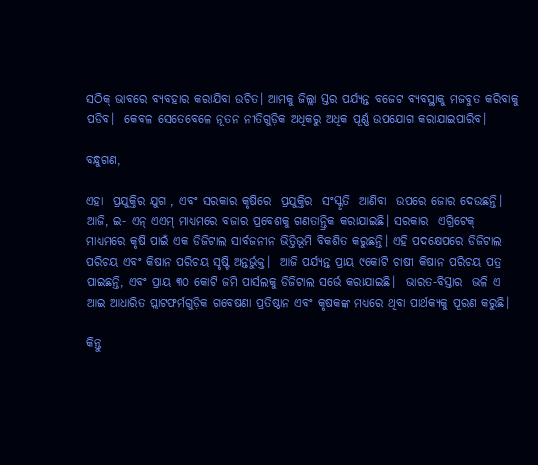ସଠିକ୍ ଭାବରେ ବ୍ୟବହାର କରାଯିବା ଉଚିତ। ଆମକୁ ଜିଲ୍ଲା ସ୍ତର ପର୍ଯ୍ୟନ୍ତ ବଜେଟ ବ୍ୟବସ୍ଥାକୁ ମଜବୁତ କରିବାକୁ ପଡିବ।  କେବଳ ସେତେବେଳେ ନୂତନ ନୀତିଗୁଡ଼ିକ ଅଧିକରୁ ଅଧିକ ପୂର୍ଣ୍ଣ ଉପଯୋଗ କରାଯାଇପାରିବ।

ବନ୍ଧୁଗଣ,

ଏହା  ପ୍ରଯୁକ୍ତିର ଯୁଗ , ଏବଂ ସରକାର କୃଷିରେ  ପ୍ରଯୁକ୍ତିର  ସଂସ୍କୃତି  ଆଣିବା  ଉପରେ ଜୋର ଦେଉଛନ୍ତି।  ଆଜି, ଇ- ଏନ୍ ଏଏମ୍ ମାଧ୍ୟମରେ ବଜାର ପ୍ରବେଶକୁ ଗଣତାନ୍ତ୍ରିକ କରାଯାଇଛି। ସରକାର  ଏଗ୍ରିଟେକ୍  ମାଧ୍ୟମରେ କୃଷି ପାଇଁ ଏକ ଡିଜିଟାଲ ସାର୍ବଜନୀନ ଭିତ୍ତିଭୂମି ବିକଶିତ କରୁଛନ୍ତି। ଏହି ପଦକ୍ଷେପରେ ଡିଜିଟାଲ ପରିଚୟ ଏବଂ କିଷାନ ପରିଚୟ ସୃଷ୍ଟି ଅନ୍ତର୍ଭୁକ୍ତ।  ଆଜି ପର୍ଯ୍ୟନ୍ତ ପ୍ରାୟ ୯କୋଟି ଚାଷୀ କିଷାନ ପରିଚୟ ପତ୍ର ପାଇଛନ୍ତି, ଏବଂ ପ୍ରାୟ ୩୦ କୋଟି ଜମି ପାର୍ସଲକୁ ଡିଜିଟାଲ ସର୍ଭେ କରାଯାଇଛି।  ଭାରତ-ବିସ୍ତାର  ଭଳି ଏ ଆଇ ଆଧାରିତ ପ୍ଲାଟଫର୍ମଗୁଡ଼ିକ ଗବେଷଣା ପ୍ରତିଷ୍ଠାନ ଏବଂ କୃଷକଙ୍କ ମଧ୍ୟରେ ଥିବା ପାର୍ଥକ୍ୟକୁ ପୂରଣ କରୁଛି।

କିନ୍ତୁ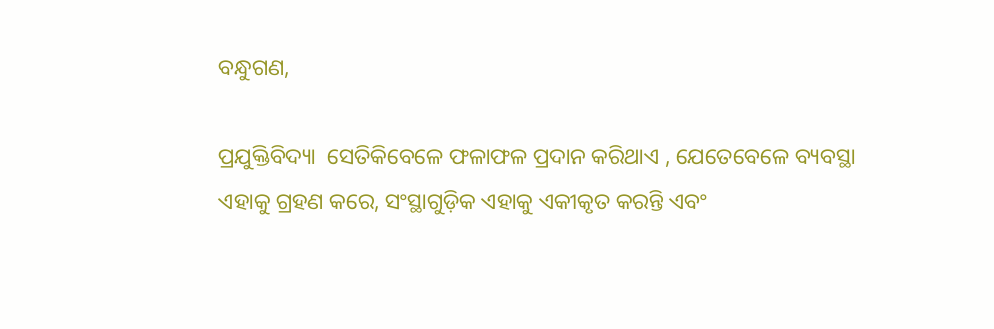ବନ୍ଧୁଗଣ,

ପ୍ରଯୁକ୍ତିବିଦ୍ୟା  ସେତିକିବେଳେ ଫଳାଫଳ ପ୍ରଦାନ କରିଥାଏ , ଯେତେବେଳେ ବ୍ୟବସ୍ଥା ଏହାକୁ ଗ୍ରହଣ କରେ, ସଂସ୍ଥାଗୁଡ଼ିକ ଏହାକୁ ଏକୀକୃତ କରନ୍ତି ଏବଂ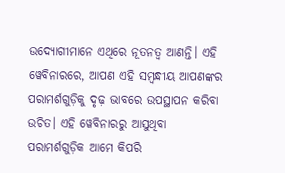ଉଦ୍ୟୋଗୀମାନେ ଏଥିରେ ନୂତନତ୍ୱ ଆଣନ୍ତି। ଏହି ୱେବିନାରରେ, ଆପଣ ଏହି ସମ୍ବନ୍ଧୀୟ ଆପଣଙ୍କର ପରାମର୍ଶଗୁଡ଼ିକୁ ଦୃଢ଼ ଭାବରେ ଉପସ୍ଥାପନ କରିବା ଉଚିତ। ଏହି ୱେବିନାରରୁ ଆସୁଥିବା ପରାମର୍ଶଗୁଡ଼ିକ ଆମେ କିପରି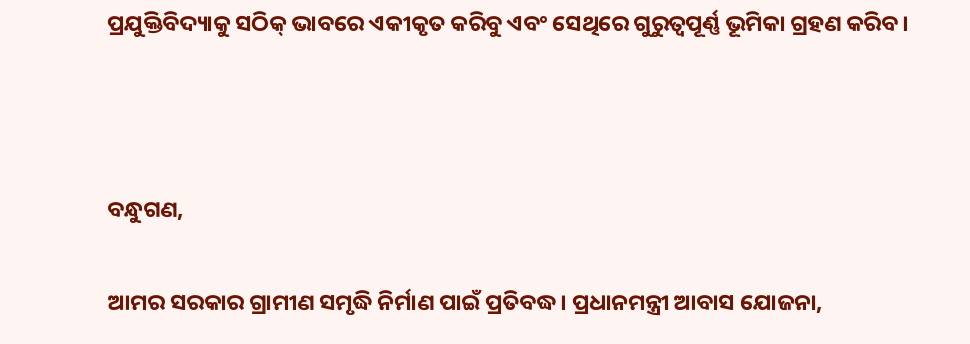ପ୍ରଯୁକ୍ତିବିଦ୍ୟାକୁ ସଠିକ୍ ଭାବରେ ଏକୀକୃତ କରିବୁ ଏବଂ ସେଥିରେ ଗୁରୁତ୍ୱପୂର୍ଣ୍ଣ ଭୂମିକା ଗ୍ରହଣ କରିବ।



ବନ୍ଧୁଗଣ,

ଆମର ସରକାର ଗ୍ରାମୀଣ ସମୃଦ୍ଧି ନିର୍ମାଣ ପାଇଁ ପ୍ରତିବଦ୍ଧ। ପ୍ରଧାନମନ୍ତ୍ରୀ ଆବାସ ଯୋଜନା,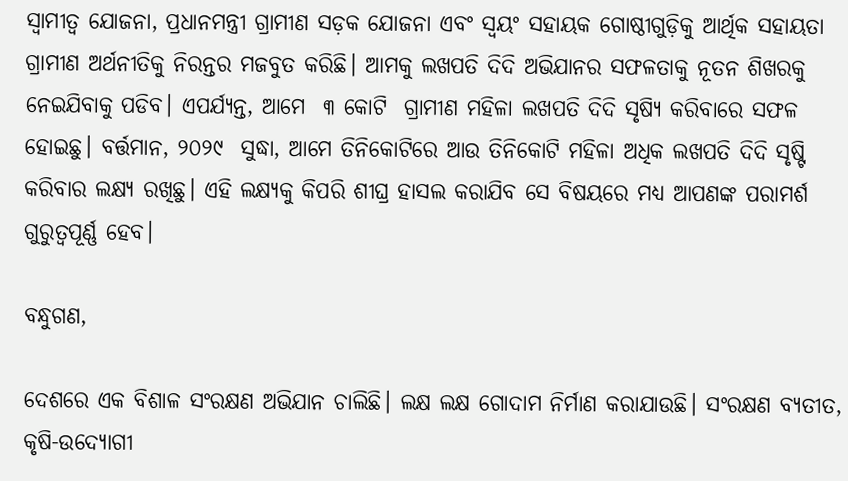ସ୍ୱାମୀତ୍ୱ ଯୋଜନା, ପ୍ରଧାନମନ୍ତ୍ରୀ ଗ୍ରାମୀଣ ସଡ଼କ ଯୋଜନା ଏବଂ ସ୍ୱୟଂ ସହାୟକ ଗୋଷ୍ଠୀଗୁଡ଼ିକୁ ଆର୍ଥିକ ସହାୟତା ଗ୍ରାମୀଣ ଅର୍ଥନୀତିକୁ ନିରନ୍ତର ମଜବୁତ କରିଛି। ଆମକୁ ଲଖପତି ଦିଦି ଅଭିଯାନର ସଫଳତାକୁ ନୂତନ ଶିଖରକୁ ନେଇଯିବାକୁ ପଡିବ। ଏପର୍ଯ୍ୟନ୍ତ, ଆମେ  ୩ କୋଟି  ଗ୍ରାମୀଣ ମହିଳା ଲଖପତି ଦିଦି ସୃଷ୍ଯି କରିବାରେ ସଫଳ ହୋଇଛୁ। ବର୍ତ୍ତମାନ, ୨୦୨୯  ସୁଦ୍ଧା, ଆମେ ତିନିକୋଟିରେ ଆଉ ତିନିକୋଟି ମହିଳା ଅଧିକ ଲଖପତି ଦିଦି ସୃଷ୍ଟି କରିବାର ଲକ୍ଷ୍ୟ ରଖିଛୁ। ଏହି ଲକ୍ଷ୍ୟକୁ କିପରି ଶୀଘ୍ର ହାସଲ କରାଯିବ ସେ ବିଷୟରେ ମଧ୍ୟ ଆପଣଙ୍କ ପରାମର୍ଶ ଗୁରୁତ୍ୱପୂର୍ଣ୍ଣ ହେବ।

ବନ୍ଧୁଗଣ,

ଦେଶରେ ଏକ ବିଶାଳ ସଂରକ୍ଷଣ ଅଭିଯାନ ଚାଲିଛି। ଲକ୍ଷ ଲକ୍ଷ ଗୋଦାମ ନିର୍ମାଣ କରାଯାଉଛି। ସଂରକ୍ଷଣ ବ୍ୟତୀତ, କୃଷି-ଉଦ୍ୟୋଗୀ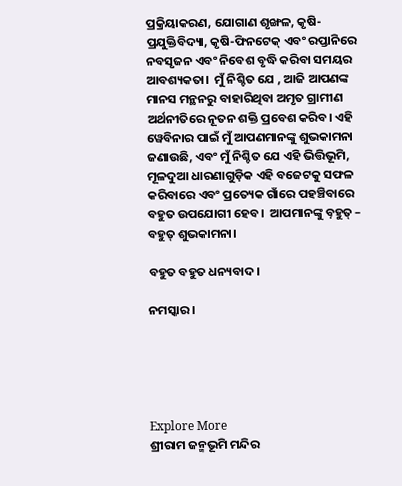ପ୍ରକ୍ରିୟାକରଣ, ଯୋଗାଣ ଶୃଙ୍ଖଳ, କୃଷି-ପ୍ରଯୁକ୍ତିବିଦ୍ୟା, କୃଷି-ଫିନଟେକ୍ ଏବଂ ରପ୍ତାନିରେ ନବସୃଜନ ଏବଂ ନିବେଶ ବୃଦ୍ଧି କରିବା ସମୟର ଆବଶ୍ୟକତା।  ମୁଁ ନିଶ୍ଚିତ ଯେ , ଆଜି ଆପଣଙ୍କ ମାନସ ମନ୍ଥନରୁ ବାହାରିଥିବା ଅମୃତ ଗ୍ରାମୀଣ ଅର୍ଥନୀତିରେ ନୂତନ ଶକ୍ତି ପ୍ରବେଶ କରିବ। ଏହି ୱେବିନାର ପାଇଁ ମୁଁ ଆପଣମାନଙ୍କୁ ଶୁଭକାମନା ଜଣାଉଛି, ଏବଂ ମୁଁ ନିଶ୍ଚିତ ଯେ ଏହି ଭିତ୍ତିଭୂମି, ମୂଳଦୁଆ ଧାରଣାଗୁଡ଼ିକ ଏହି ବଜେଟକୁ ସଫଳ କରିବାରେ ଏବଂ ପ୍ରତ୍ୟେକ ଗାଁରେ ପହଞ୍ଚିବାରେ ବହୁତ ଉପଯୋଗୀ ହେବ।  ଆପମାନଙ୍କୁ ବ଼ହୁତ୍ – ବହୁତ୍ ଶୁଭକାମନା।

ବହୁତ ବହୁତ ଧନ୍ୟବାଦ।

ନମସ୍କାର।





Explore More
ଶ୍ରୀରାମ ଜନ୍ମଭୂମି ମନ୍ଦିର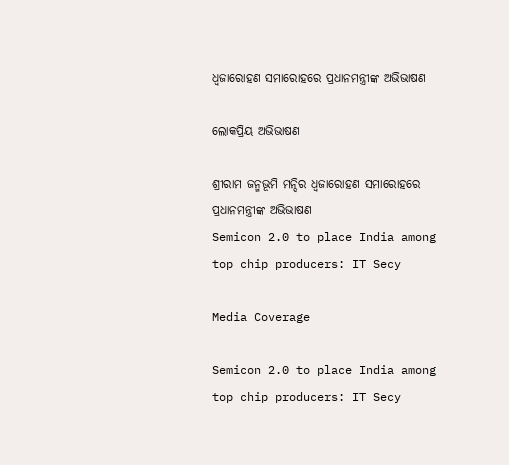ଧ୍ଵଜାରୋହଣ ସମାରୋହରେ ପ୍ରଧାନମନ୍ତ୍ରୀଙ୍କ ଅଭିଭାଷଣ

ଲୋକପ୍ରିୟ ଅଭିଭାଷଣ

ଶ୍ରୀରାମ ଜନ୍ମଭୂମି ମନ୍ଦିର ଧ୍ଵଜାରୋହଣ ସମାରୋହରେ ପ୍ରଧାନମନ୍ତ୍ରୀଙ୍କ ଅଭିଭାଷଣ
Semicon 2.0 to place India among top chip producers: IT Secy

Media Coverage

Semicon 2.0 to place India among top chip producers: IT Secy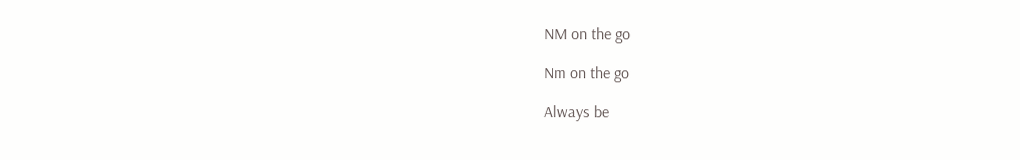NM on the go

Nm on the go

Always be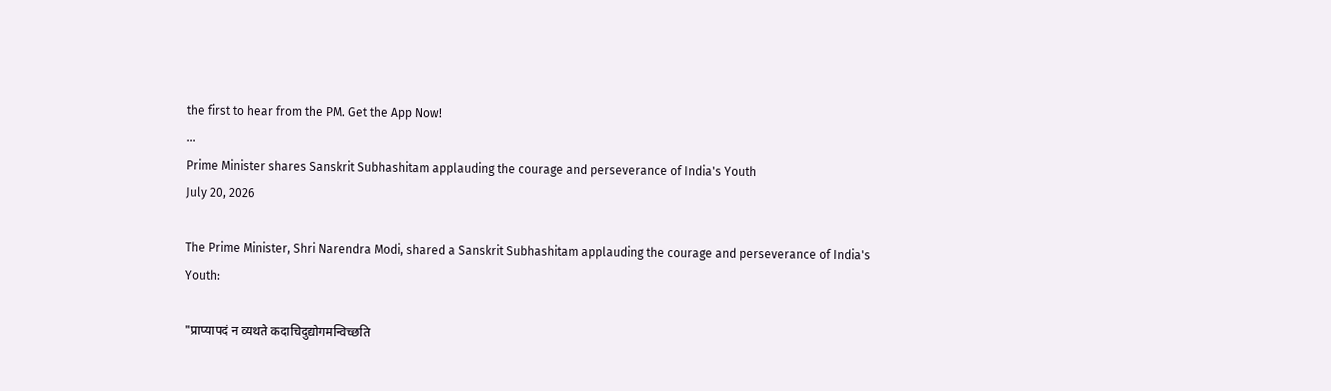the first to hear from the PM. Get the App Now!
...
Prime Minister shares Sanskrit Subhashitam applauding the courage and perseverance of India's Youth
July 20, 2026

The Prime Minister, Shri Narendra Modi, shared a Sanskrit Subhashitam applauding the courage and perseverance of India's Youth:

"प्राप्यापदं न व्यथते कदाचिदुद्योगमन्विच्छति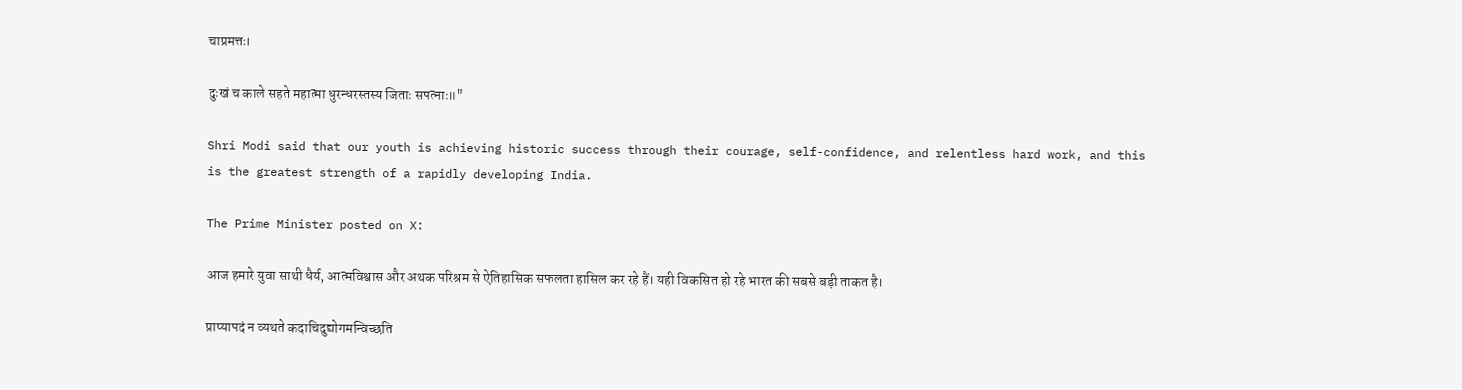चाप्रमत्तः।

दुःखं च काले सहते महात्मा धुरन्धरस्तस्य जिताः सपत्नाः॥"

Shri Modi said that our youth is achieving historic success through their courage, self-confidence, and relentless hard work, and this is the greatest strength of a rapidly developing India.

The Prime Minister posted on X:

आज हमारे युवा साथी धैर्य, आत्मविश्वास और अथक परिश्रम से ऐतिहासिक सफलता हासिल कर रहे हैं। यही विकसित हो रहे भारत की सबसे बड़ी ताकत है।

प्राप्यापदं न व्यथते कदाचिदुद्योगमन्विच्छति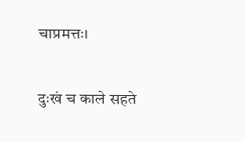चाप्रमत्तः।

दुःखं च काले सहते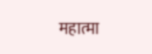महात्मा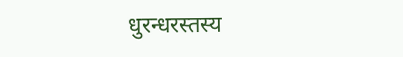धुरन्धरस्तस्य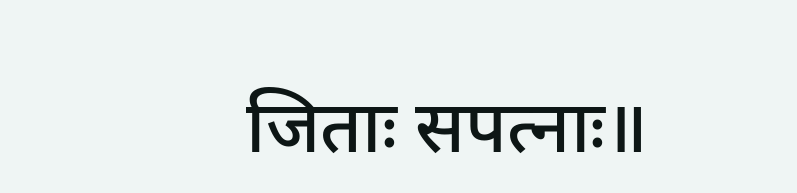जिताः सपत्नाः॥